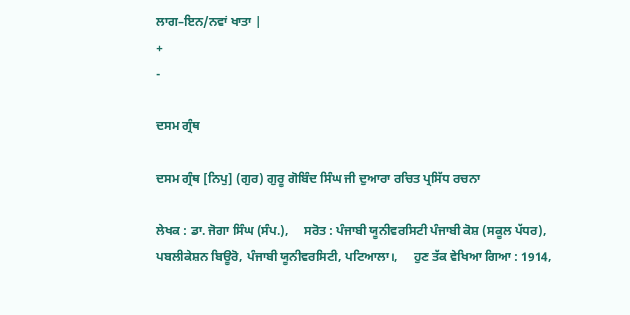ਲਾਗ–ਇਨ/ਨਵਾਂ ਖਾਤਾ |
+
-

ਦਸਮ ਗ੍ਰੰਥ

ਦਸਮ ਗ੍ਰੰਥ [ਨਿਪੁ] (ਗੁਰ) ਗੁਰੂ ਗੋਬਿੰਦ ਸਿੰਘ ਜੀ ਦੁਆਰਾ ਰਚਿਤ ਪ੍ਰਸਿੱਧ ਰਚਨਾ

ਲੇਖਕ : ਡਾ. ਜੋਗਾ ਸਿੰਘ (ਸੰਪ.),     ਸਰੋਤ : ਪੰਜਾਬੀ ਯੂਨੀਵਰਸਿਟੀ ਪੰਜਾਬੀ ਕੋਸ਼ (ਸਕੂਲ ਪੱਧਰ), ਪਬਲੀਕੇਸ਼ਨ ਬਿਊਰੋ, ਪੰਜਾਬੀ ਯੂਨੀਵਰਸਿਟੀ, ਪਟਿਆਲਾ।,     ਹੁਣ ਤੱਕ ਵੇਖਿਆ ਗਿਆ : 1914,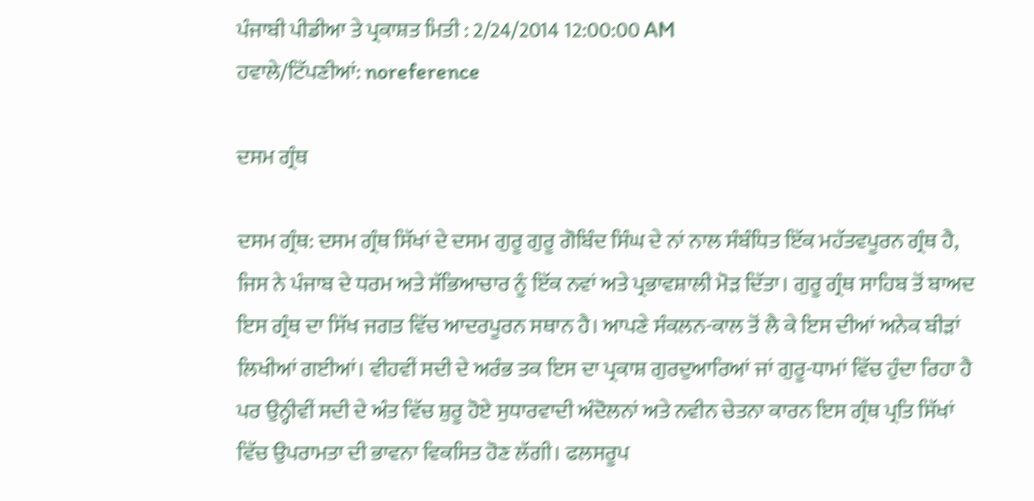ਪੰਜਾਬੀ ਪੀਡੀਆ ਤੇ ਪ੍ਰਕਾਸ਼ਤ ਮਿਤੀ : 2/24/2014 12:00:00 AM
ਹਵਾਲੇ/ਟਿੱਪਣੀਆਂ: noreference

ਦਸਮ ਗ੍ਰੰਥ

ਦਸਮ ਗ੍ਰੰਥ: ਦਸਮ ਗ੍ਰੰਥ ਸਿੱਖਾਂ ਦੇ ਦਸਮ ਗੁਰੂ ਗੁਰੂ ਗੋਬਿੰਦ ਸਿੰਘ ਦੇ ਨਾਂ ਨਾਲ ਸੰਬੰਧਿਤ ਇੱਕ ਮਹੱਤਵਪੂਰਨ ਗ੍ਰੰਥ ਹੈ, ਜਿਸ ਨੇ ਪੰਜਾਬ ਦੇ ਧਰਮ ਅਤੇ ਸੱਭਿਆਚਾਰ ਨੂੰ ਇੱਕ ਨਵਾਂ ਅਤੇ ਪ੍ਰਭਾਵਸ਼ਾਲੀ ਮੋੜ ਦਿੱਤਾ। ਗੁਰੂ ਗ੍ਰੰਥ ਸਾਹਿਬ ਤੋਂ ਬਾਅਦ ਇਸ ਗ੍ਰੰਥ ਦਾ ਸਿੱਖ ਜਗਤ ਵਿੱਚ ਆਦਰਪੂਰਨ ਸਥਾਨ ਹੈ। ਆਪਣੇ ਸੰਕਲਨ-ਕਾਲ ਤੋਂ ਲੈ ਕੇ ਇਸ ਦੀਆਂ ਅਨੇਕ ਬੀੜਾਂ ਲਿਖੀਆਂ ਗਈਆਂ। ਵੀਹਵੀਂ ਸਦੀ ਦੇ ਅਰੰਭ ਤਕ ਇਸ ਦਾ ਪ੍ਰਕਾਸ਼ ਗੁਰਦੁਆਰਿਆਂ ਜਾਂ ਗੁਰੂ-ਧਾਮਾਂ ਵਿੱਚ ਹੁੰਦਾ ਰਿਹਾ ਹੈ ਪਰ ਉਨ੍ਹੀਵੀਂ ਸਦੀ ਦੇ ਅੰਤ ਵਿੱਚ ਸ਼ੁਰੂ ਹੋਏ ਸੁਧਾਰਵਾਦੀ ਅੰਦੋਲਨਾਂ ਅਤੇ ਨਵੀਨ ਚੇਤਨਾ ਕਾਰਨ ਇਸ ਗ੍ਰੰਥ ਪ੍ਰਤਿ ਸਿੱਖਾਂ ਵਿੱਚ ਉਪਰਾਮਤਾ ਦੀ ਭਾਵਨਾ ਵਿਕਸਿਤ ਹੋਣ ਲੱਗੀ। ਫਲਸਰੂਪ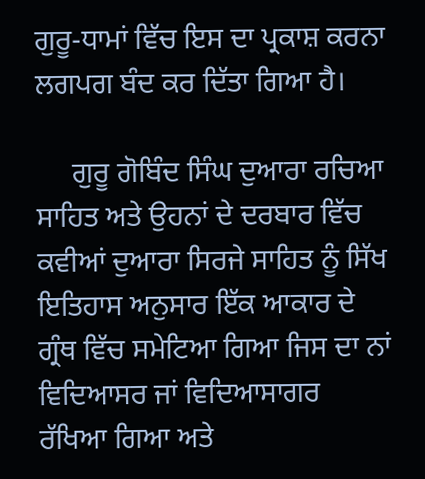ਗੁਰੂ-ਧਾਮਾਂ ਵਿੱਚ ਇਸ ਦਾ ਪ੍ਰਕਾਸ਼ ਕਰਨਾ ਲਗਪਗ ਬੰਦ ਕਰ ਦਿੱਤਾ ਗਿਆ ਹੈ।

     ਗੁਰੂ ਗੋਬਿੰਦ ਸਿੰਘ ਦੁਆਰਾ ਰਚਿਆ ਸਾਹਿਤ ਅਤੇ ਉਹਨਾਂ ਦੇ ਦਰਬਾਰ ਵਿੱਚ ਕਵੀਆਂ ਦੁਆਰਾ ਸਿਰਜੇ ਸਾਹਿਤ ਨੂੰ ਸਿੱਖ ਇਤਿਹਾਸ ਅਨੁਸਾਰ ਇੱਕ ਆਕਾਰ ਦੇ ਗ੍ਰੰਥ ਵਿੱਚ ਸਮੇਟਿਆ ਗਿਆ ਜਿਸ ਦਾ ਨਾਂ ਵਿਦਿਆਸਰ ਜਾਂ ਵਿਦਿਆਸਾਗਰ ਰੱਖਿਆ ਗਿਆ ਅਤੇ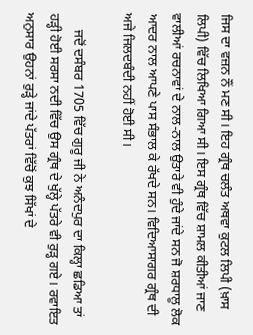ਜਿਸ ਦਾ ਵਜ਼ਨ ਨੌਂ ਮਣ ਸੀ। ਇਹ ਗ੍ਰੰਥ ਚਲੰਤ ਅਥਵਾ ਕੁਟਲ ਲਿਪੀ (ਖ਼ਾਸ ਲਿਪੀ) ਵਿੱਚ ਲਿਖਿਆ ਗਿਆ ਸੀ। ਇਸ ਗ੍ਰੰਥ ਵਿੱਚ ਸ਼ਾਮਲ ਕੀਤੀਆਂ ਜਾਣ ਵਾਲੀਆਂ ਰਚਨਾਵਾਂ ਦੇ ਨਾਲ-ਨਾਲ ਉਤਾਰੇ ਵੀ ਹੁੰਦੇ ਜਾਂਦੇ ਸਨ ਜੋ ਸ਼ਰਧਾਲੂ ਲੋਕ ਆਦਰ ਨਾਲ ਆਪਣੇ ਪਾਸ ਸੰਭਾਲ ਕੇ ਰੱਖਦੇ ਸਨ। ਵਿਦਿਆਸਾਗਰ ਗ੍ਰੰਥ ਦੀ ਅਜੇ ਜਿਲਦਬੰਦੀ ਨਹੀਂ ਹੋਈ ਸੀ।

     ਜਦੋਂ ਦਸੰਬਰ 1705 ਵਿੱਚ ਗੁਰੂ ਜੀ ਨੇ ਅਨੰਦਪੁਰ ਦਾ ਕਿਲ੍ਹਾ ਛਡਿਆ ਤਾਂ ਹੜ੍ਹੀ ਹੋਈ ਸਰਸਾ ਨਦੀ ਵਿੱਚ ਉਸ ਗ੍ਰੰਥ ਦੇ ਖੁੱਲ੍ਹੇ ਪੱਤਰੇ ਵੀ ਰੁੜ੍ਹ ਗਏ। ਰਵਾਇਤ ਅਨੁਸਾਰ ਉਹਨਾਂ ਰੁੜ੍ਹੇ ਜਾਂਦੇ ਪੱਤਰਾਂ ਵਿੱਚੋਂ ਕੁਝ ਸਿੱਖਾਂ ਦੇ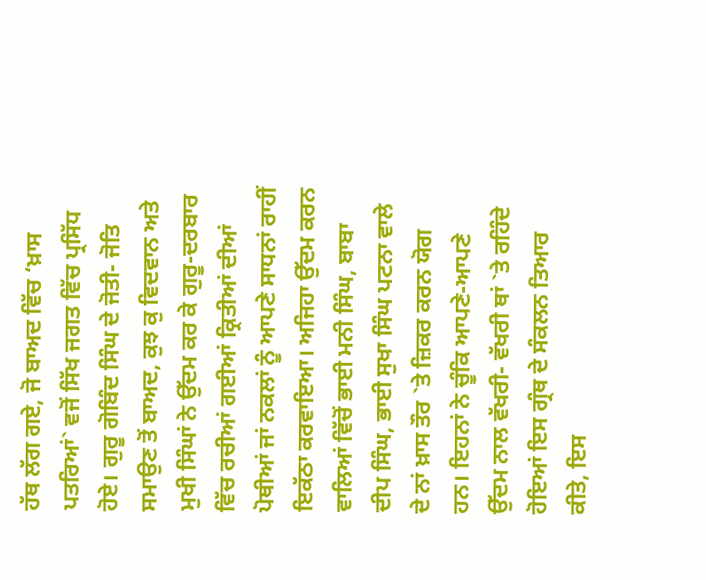ਹੱਥ ਲੱਗ ਗਏ, ਜੋ ਬਾਅਦ ਵਿੱਚ ‘ਖ਼ਾਸ ਪਤਰਿਆਂ` ਵਜੋਂ ਸਿੱਖ ਜਗਤ ਵਿੱਚ ਪ੍ਰਸਿੱਧ ਹੋਏ। ਗੁਰੂ ਗੋਬਿੰਦ ਸਿੰਘ ਦੇ ਜੋਤੀ- ਜੋਤਿ ਸਮਾਉਣ ਤੋਂ ਬਾਅਦ, ਕੁਝ ਕੁ ਵਿਦਵਾਨ ਅਤੇ ਮੁਖੀ ਸਿੰਘਾਂ ਨੇ ਉੱਦਮ ਕਰ ਕੇ ਗੁਰੂ-ਦਰਬਾਰ ਵਿੱਚ ਰਚੀਆਂ ਗਈਆਂ ਕ੍ਰਿਤੀਆਂ ਦੀਆਂ ਪੋਥੀਆਂ ਜਾਂ ਨਕਲਾਂ ਨੂੰ ਆਪਣੇ ਸਾਧਨਾਂ ਰਾਹੀਂ ਇਕੱਠਾ ਕਰਵਾਇਆ। ਅਜਿਹਾ ਉੱਦਮ ਕਰਨ ਵਾਲਿਆਂ ਵਿੱਚੋਂ ਭਾਈ ਮਨੀ ਸਿੰਘ, ਬਾਬਾ ਦੀਪ ਸਿੰਘ, ਭਾਈ ਸੁਖਾ ਸਿੰਘ ਪਟਨਾ ਵਾਲੇ ਦੇ ਨਾਂ ਖ਼ਾਸ ਤੌਰ `ਤੇ ਜ਼ਿਕਰ ਕਰਨ ਯੋਗ ਹਨ। ਇਹਨਾਂ ਨੇ ਚੂੰਕਿ ਆਪਣੇ-ਆਪਣੇ ਉੱਦਮ ਨਾਲ ਵੱਖਰੀ- ਵੱਖਰੀ ਥਾਂ `ਤੇ ਰਹਿੰਦੇ ਹੋਇਆਂ ਇਸ ਗ੍ਰੰਥ ਦੇ ਸੰਕਲਨ ਤਿਆਰ ਕੀਤੇ, ਇਸ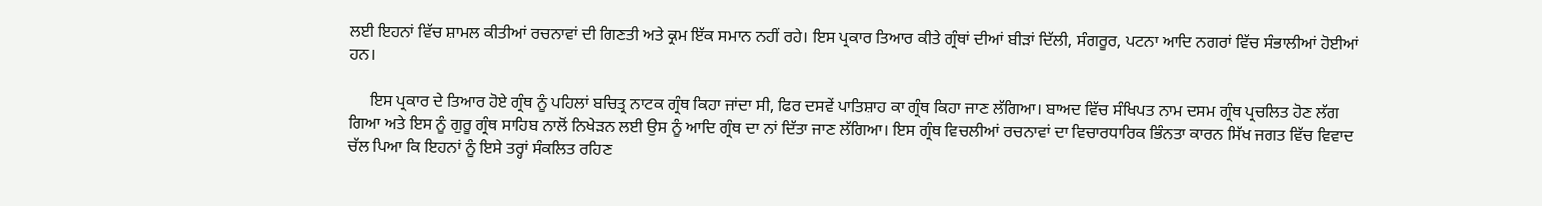ਲਈ ਇਹਨਾਂ ਵਿੱਚ ਸ਼ਾਮਲ ਕੀਤੀਆਂ ਰਚਨਾਵਾਂ ਦੀ ਗਿਣਤੀ ਅਤੇ ਕ੍ਰਮ ਇੱਕ ਸਮਾਨ ਨਹੀਂ ਰਹੇ। ਇਸ ਪ੍ਰਕਾਰ ਤਿਆਰ ਕੀਤੇ ਗ੍ਰੰਥਾਂ ਦੀਆਂ ਬੀੜਾਂ ਦਿੱਲੀ, ਸੰਗਰੂਰ, ਪਟਨਾ ਆਦਿ ਨਗਰਾਂ ਵਿੱਚ ਸੰਭਾਲੀਆਂ ਹੋਈਆਂ ਹਨ।

     ਇਸ ਪ੍ਰਕਾਰ ਦੇ ਤਿਆਰ ਹੋਏ ਗ੍ਰੰਥ ਨੂੰ ਪਹਿਲਾਂ ਬਚਿਤ੍ਰ ਨਾਟਕ ਗ੍ਰੰਥ ਕਿਹਾ ਜਾਂਦਾ ਸੀ, ਫਿਰ ਦਸਵੇਂ ਪਾਤਿਸ਼ਾਹ ਕਾ ਗ੍ਰੰਥ ਕਿਹਾ ਜਾਣ ਲੱਗਿਆ। ਬਾਅਦ ਵਿੱਚ ਸੰਖਿਪਤ ਨਾਮ ਦਸਮ ਗ੍ਰੰਥ ਪ੍ਰਚਲਿਤ ਹੋਣ ਲੱਗ ਗਿਆ ਅਤੇ ਇਸ ਨੂੰ ਗੁਰੂ ਗ੍ਰੰਥ ਸਾਹਿਬ ਨਾਲੋਂ ਨਿਖੇੜਨ ਲਈ ਉਸ ਨੂੰ ਆਦਿ ਗ੍ਰੰਥ ਦਾ ਨਾਂ ਦਿੱਤਾ ਜਾਣ ਲੱਗਿਆ। ਇਸ ਗ੍ਰੰਥ ਵਿਚਲੀਆਂ ਰਚਨਾਵਾਂ ਦਾ ਵਿਚਾਰਧਾਰਿਕ ਭਿੰਨਤਾ ਕਾਰਨ ਸਿੱਖ ਜਗਤ ਵਿੱਚ ਵਿਵਾਦ ਚੱਲ ਪਿਆ ਕਿ ਇਹਨਾਂ ਨੂੰ ਇਸੇ ਤਰ੍ਹਾਂ ਸੰਕਲਿਤ ਰਹਿਣ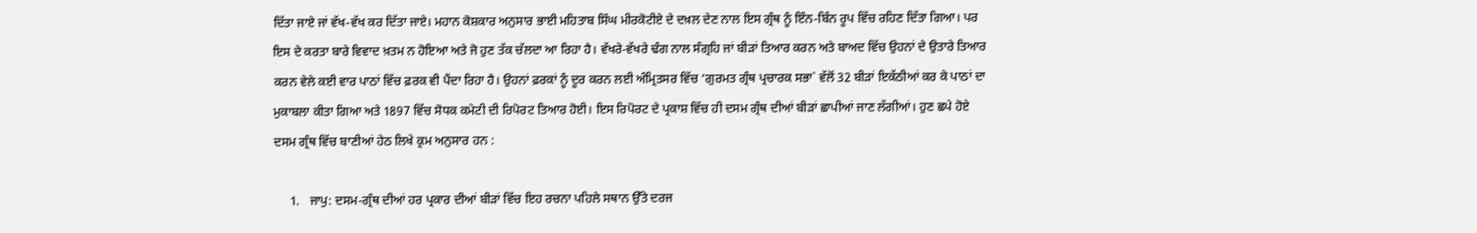ਦਿੱਤਾ ਜਾਏ ਜਾਂ ਵੱਖ-ਵੱਖ ਕਰ ਦਿੱਤਾ ਜਾਏ। ਮਹਾਨ ਕੋਸ਼ਕਾਰ ਅਨੁਸਾਰ ਭਾਈ ਮਹਿਤਾਬ ਸਿੰਘ ਮੀਰਕੋਟੀਏ ਦੇ ਦਖ਼ਲ ਦੇਣ ਨਾਲ ਇਸ ਗ੍ਰੰਥ ਨੂੰ ਇੰਨ-ਬਿੰਨ ਰੂਪ ਵਿੱਚ ਰਹਿਣ ਦਿੱਤਾ ਗਿਆ। ਪਰ ਇਸ ਦੇ ਕਰਤਾ ਬਾਰੇ ਵਿਵਾਦ ਖ਼ਤਮ ਨ ਹੋਇਆ ਅਤੇ ਜੋ ਹੁਣ ਤੱਕ ਚੱਲਦਾ ਆ ਰਿਹਾ ਹੈ। ਵੱਖਰੇ-ਵੱਖਰੇ ਢੰਗ ਨਾਲ ਸੰਗ੍ਰਹਿ ਜਾਂ ਬੀੜਾਂ ਤਿਆਰ ਕਰਨ ਅਤੇ ਬਾਅਦ ਵਿੱਚ ਉਹਨਾਂ ਦੇ ਉਤਾਰੇ ਤਿਆਰ ਕਰਨ ਵੇਲੇ ਕਈ ਵਾਰ ਪਾਠਾਂ ਵਿੱਚ ਫ਼ਰਕ ਵੀ ਪੈਂਦਾ ਰਿਹਾ ਹੈ। ਉਹਨਾਂ ਫ਼ਰਕਾਂ ਨੂੰ ਦੂਰ ਕਰਨ ਲਈ ਅੰਮ੍ਰਿਤਸਰ ਵਿੱਚ ‘ਗੁਰਮਤ ਗ੍ਰੰਥ ਪ੍ਰਚਾਰਕ ਸਭਾ` ਵੱਲੋਂ 32 ਬੀੜਾਂ ਇਕੱਠੀਆਂ ਕਰ ਕੇ ਪਾਠਾਂ ਦਾ ਮੁਕਾਬਲਾ ਕੀਤਾ ਗਿਆ ਅਤੇ 1897 ਵਿੱਚ ਸੋਧਕ ਕਮੇਟੀ ਦੀ ਰਿਪੋਰਟ ਤਿਆਰ ਹੋਈ। ਇਸ ਰਿਪੋਰਟ ਦੇ ਪ੍ਰਕਾਸ਼ ਵਿੱਚ ਹੀ ਦਸਮ ਗ੍ਰੰਥ ਦੀਆਂ ਬੀੜਾਂ ਛਾਪੀਆਂ ਜਾਣ ਲੱਗੀਆਂ। ਹੁਣ ਛਪੇ ਹੋਏ ਦਸਮ ਗ੍ਰੰਥ ਵਿੱਚ ਬਾਣੀਆਂ ਹੇਠ ਲਿਖੇ ਕ੍ਰਮ ਅਨੁਸਾਰ ਹਨ :

     1.   ਜਾਪੁ: ਦਸਮ-ਗ੍ਰੰਥ ਦੀਆਂ ਹਰ ਪ੍ਰਕਾਰ ਦੀਆਂ ਬੀੜਾਂ ਵਿੱਚ ਇਹ ਰਚਨਾ ਪਹਿਲੇ ਸਥਾਨ ਉੱਤੇ ਦਰਜ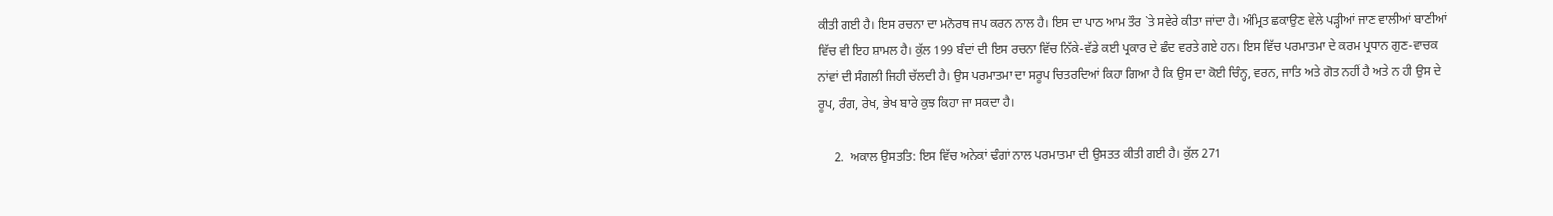ਕੀਤੀ ਗਈ ਹੈ। ਇਸ ਰਚਨਾ ਦਾ ਮਨੋਰਥ ਜਪ ਕਰਨ ਨਾਲ ਹੈ। ਇਸ ਦਾ ਪਾਠ ਆਮ ਤੌਰ `ਤੇ ਸਵੇਰੇ ਕੀਤਾ ਜਾਂਦਾ ਹੈ। ਅੰਮ੍ਰਿਤ ਛਕਾਉਣ ਵੇਲੇ ਪੜ੍ਹੀਆਂ ਜਾਣ ਵਾਲੀਆਂ ਬਾਣੀਆਂ ਵਿੱਚ ਵੀ ਇਹ ਸ਼ਾਮਲ ਹੈ। ਕੁੱਲ 199 ਬੰਦਾਂ ਦੀ ਇਸ ਰਚਨਾ ਵਿੱਚ ਨਿੱਕੇ-ਵੱਡੇ ਕਈ ਪ੍ਰਕਾਰ ਦੇ ਛੰਦ ਵਰਤੇ ਗਏ ਹਨ। ਇਸ ਵਿੱਚ ਪਰਮਾਤਮਾ ਦੇ ਕਰਮ ਪ੍ਰਧਾਨ ਗੁਣ-ਵਾਚਕ ਨਾਂਵਾਂ ਦੀ ਸੰਗਲੀ ਜਿਹੀ ਚੱਲਦੀ ਹੈ। ਉਸ ਪਰਮਾਤਮਾ ਦਾ ਸਰੂਪ ਚਿਤਰਦਿਆਂ ਕਿਹਾ ਗਿਆ ਹੈ ਕਿ ਉਸ ਦਾ ਕੋਈ ਚਿੰਨ੍ਹ, ਵਰਨ, ਜਾਤਿ ਅਤੇ ਗੋਤ ਨਹੀਂ ਹੈ ਅਤੇ ਨ ਹੀ ਉਸ ਦੇ ਰੂਪ, ਰੰਗ, ਰੇਖ, ਭੇਖ ਬਾਰੇ ਕੁਝ ਕਿਹਾ ਜਾ ਸਕਦਾ ਹੈ।

     2.  ਅਕਾਲ ਉਸਤਤਿ: ਇਸ ਵਿੱਚ ਅਨੇਕਾਂ ਢੰਗਾਂ ਨਾਲ ਪਰਮਾਤਮਾ ਦੀ ਉਸਤਤ ਕੀਤੀ ਗਈ ਹੈ। ਕੁੱਲ 271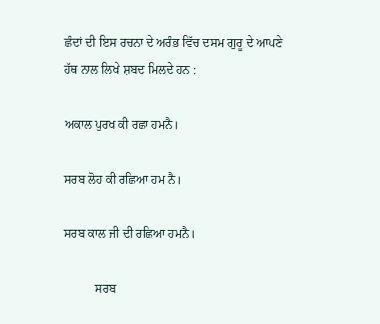ਛੰਦਾਂ ਦੀ ਇਸ ਰਚਨਾ ਦੇ ਅਰੰਭ ਵਿੱਚ ਦਸਮ ਗੁਰੂ ਦੇ ਆਪਣੇ ਹੱਥ ਨਾਲ ਲਿਖੇ ਸ਼ਬਦ ਮਿਲਦੇ ਹਨ :

ਅਕਾਲ ਪੁਰਖ ਕੀ ਰਛਾ ਹਮਨੈ।

ਸਰਬ ਲੋਹ ਕੀ ਰਛਿਆ ਹਮ ਨੈ।

ਸਰਬ ਕਾਲ ਜੀ ਦੀ ਰਛਿਆ ਹਮਨੈ।

          ਸਰਬ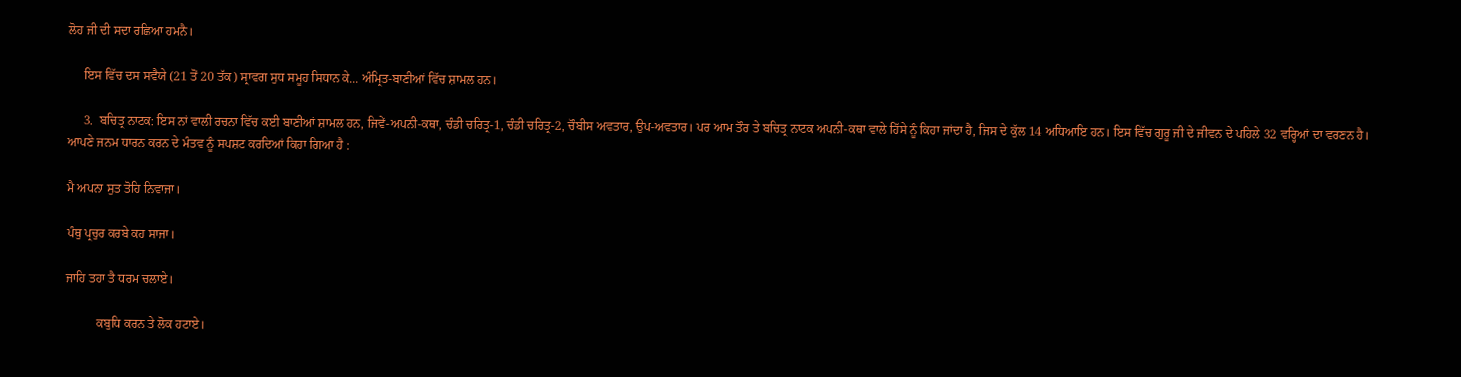ਲੋਹ ਜੀ ਦੀ ਸਦਾ ਰਛਿਆ ਹਮਨੈ।

     ਇਸ ਵਿੱਚ ਦਸ ਸਵੈਯੇ (21 ਤੋਂ 20 ਤੱਕ) ਸ੍ਰਾਵਗ ਸੁਧ ਸਮੂਹ ਸਿਧਾਨ ਕੇ... ਅੰਮ੍ਰਿਤ-ਬਾਣੀਆਂ ਵਿੱਚ ਸ਼ਾਮਲ ਹਨ।

     3.  ਬਚਿਤ੍ਰ ਨਾਟਕ: ਇਸ ਨਾਂ ਵਾਲੀ ਰਚਨਾ ਵਿੱਚ ਕਈ ਬਾਣੀਆਂ ਸ਼ਾਮਲ ਹਨ, ਜਿਵੇਂ-ਅਪਨੀ-ਕਥਾ, ਚੰਡੀ ਚਰਿਤ੍ਰ-1, ਚੰਡੀ ਚਰਿਤ੍ਰ-2, ਚੌਬੀਸ ਅਵਤਾਰ, ਉਪ-ਅਵਤਾਰ। ਪਰ ਆਮ ਤੌਰ ਤੇ ਬਚਿਤ੍ਰ ਨਾਟਕ ਅਪਨੀ-ਕਥਾ ਵਾਲੇ ਹਿੱਸੇ ਨੂੰ ਕਿਹਾ ਜਾਂਦਾ ਹੈ, ਜਿਸ ਦੇ ਕੁੱਲ 14 ਅਧਿਆਇ ਹਨ। ਇਸ ਵਿੱਚ ਗੁਰੂ ਜੀ ਦੇ ਜੀਵਨ ਦੇ ਪਹਿਲੇ 32 ਵਰ੍ਹਿਆਂ ਦਾ ਵਰਣਨ ਹੈ। ਆਪਣੇ ਜਨਮ ਧਾਰਨ ਕਰਨ ਦੇ ਮੰਤਵ ਨੂੰ ਸਪਸ਼ਟ ਕਰਦਿਆਂ ਕਿਹਾ ਗਿਆ ਹੈ :

ਮੈ ਅਪਨਾ ਸੁਤ ਤੋਹਿ ਨਿਵਾਜਾ।

ਪੰਥੁ ਪ੍ਰਚੁਰ ਕਰਬੇ ਕਹ ਸਾਜਾ।

ਜਾਹਿ ਤਹਾ ਤੈ ਧਰਮ ਚਲਾਏ।

          ਕਬੁਧਿ ਕਰਨ ਤੇ ਲੋਕ ਹਟਾਏ।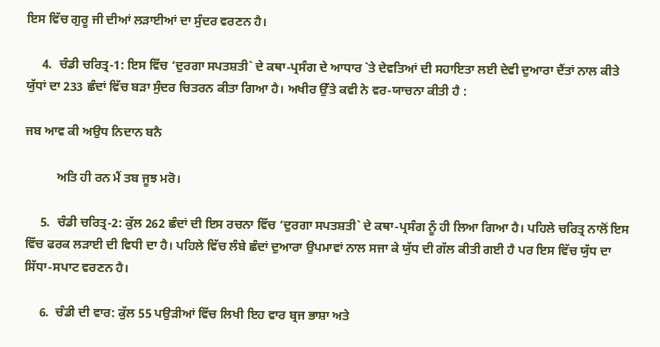ਇਸ ਵਿੱਚ ਗੁਰੂ ਜੀ ਦੀਆਂ ਲੜਾਈਆਂ ਦਾ ਸੁੰਦਰ ਵਰਣਨ ਹੈ।

     4.  ਚੰਡੀ ਚਰਿਤ੍ਰ-1: ਇਸ ਵਿੱਚ ‘ਦੁਰਗਾ ਸਪਤਸ਼ਤੀ` ਦੇ ਕਥਾ-ਪ੍ਰਸੰਗ ਦੇ ਆਧਾਰ `ਤੇ ਦੇਵਤਿਆਂ ਦੀ ਸਹਾਇਤਾ ਲਈ ਦੇਵੀ ਦੁਆਰਾ ਦੈਂਤਾਂ ਨਾਲ ਕੀਤੇ ਯੁੱਧਾਂ ਦਾ 233 ਛੰਦਾਂ ਵਿੱਚ ਬੜਾ ਸੁੰਦਰ ਚਿਤਰਨ ਕੀਤਾ ਗਿਆ ਹੈ। ਅਖੀਰ ਉੱਤੇ ਕਵੀ ਨੇ ਵਰ-ਯਾਚਨਾ ਕੀਤੀ ਹੈ :

ਜਬ ਆਵ ਕੀ ਅਉਧ ਨਿਦਾਨ ਬਨੈ

          ਅਤਿ ਹੀ ਰਨ ਮੈਂ ਤਬ ਜੂਝ ਮਰੋ।

     5.  ਚੰਡੀ ਚਰਿਤ੍ਰ-2: ਕੁੱਲ 262 ਛੰਦਾਂ ਦੀ ਇਸ ਰਚਨਾ ਵਿੱਚ ‘ਦੁਰਗਾ ਸਪਤਸ਼ਤੀ` ਦੇ ਕਥਾ-ਪ੍ਰਸੰਗ ਨੂੰ ਹੀ ਲਿਆ ਗਿਆ ਹੈ। ਪਹਿਲੇ ਚਰਿਤ੍ਰ ਨਾਲੋਂ ਇਸ ਵਿੱਚ ਫਰਕ ਲੜਾਈ ਦੀ ਵਿਧੀ ਦਾ ਹੈ। ਪਹਿਲੇ ਵਿੱਚ ਲੰਬੇ ਛੰਦਾਂ ਦੁਆਰਾ ਉਪਮਾਵਾਂ ਨਾਲ ਸਜਾ ਕੇ ਯੁੱਧ ਦੀ ਗੱਲ ਕੀਤੀ ਗਈ ਹੈ ਪਰ ਇਸ ਵਿੱਚ ਯੁੱਧ ਦਾ ਸਿੱਧਾ-ਸਪਾਟ ਵਰਣਨ ਹੈ।

     6.  ਚੰਡੀ ਦੀ ਵਾਰ: ਕੁੱਲ 55 ਪਉੜੀਆਂ ਵਿੱਚ ਲਿਖੀ ਇਹ ਵਾਰ ਬ੍ਰਜ ਭਾਸ਼ਾ ਅਤੇ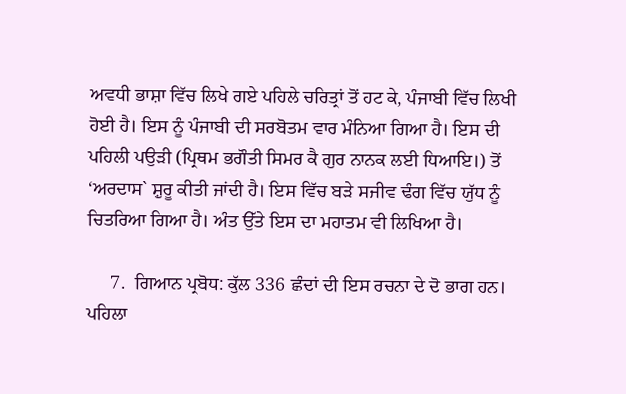ਅਵਧੀ ਭਾਸ਼ਾ ਵਿੱਚ ਲਿਖੇ ਗਏ ਪਹਿਲੇ ਚਰਿਤ੍ਰਾਂ ਤੋਂ ਹਟ ਕੇ, ਪੰਜਾਬੀ ਵਿੱਚ ਲਿਖੀ ਹੋਈ ਹੈ। ਇਸ ਨੂੰ ਪੰਜਾਬੀ ਦੀ ਸਰਬੋਤਮ ਵਾਰ ਮੰਨਿਆ ਗਿਆ ਹੈ। ਇਸ ਦੀ ਪਹਿਲੀ ਪਉੜੀ (ਪ੍ਰਿਥਮ ਭਗੌਤੀ ਸਿਮਰ ਕੈ ਗੁਰ ਨਾਨਕ ਲਈ ਧਿਆਇ।) ਤੋਂ ‘ਅਰਦਾਸ` ਸ਼ੁਰੂ ਕੀਤੀ ਜਾਂਦੀ ਹੈ। ਇਸ ਵਿੱਚ ਬੜੇ ਸਜੀਵ ਢੰਗ ਵਿੱਚ ਯੁੱਧ ਨੂੰ ਚਿਤਰਿਆ ਗਿਆ ਹੈ। ਅੰਤ ਉੱਤੇ ਇਸ ਦਾ ਮਹਾਤਮ ਵੀ ਲਿਖਿਆ ਹੈ।

     7.  ਗਿਆਨ ਪ੍ਰਬੋਧ: ਕੁੱਲ 336 ਛੰਦਾਂ ਦੀ ਇਸ ਰਚਨਾ ਦੇ ਦੋ ਭਾਗ ਹਨ। ਪਹਿਲਾ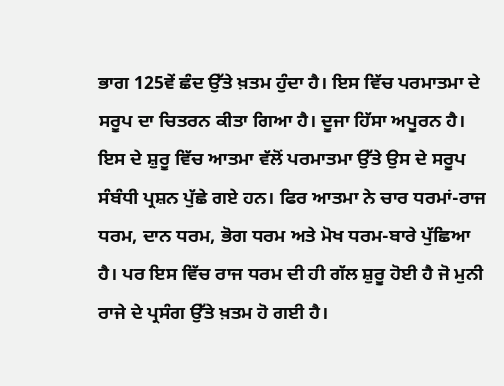ਭਾਗ 125ਵੇਂ ਛੰਦ ਉੱਤੇ ਖ਼ਤਮ ਹੁੰਦਾ ਹੈ। ਇਸ ਵਿੱਚ ਪਰਮਾਤਮਾ ਦੇ ਸਰੂਪ ਦਾ ਚਿਤਰਨ ਕੀਤਾ ਗਿਆ ਹੈ। ਦੂਜਾ ਹਿੱਸਾ ਅਪੂਰਨ ਹੈ। ਇਸ ਦੇ ਸ਼ੁਰੂ ਵਿੱਚ ਆਤਮਾ ਵੱਲੋਂ ਪਰਮਾਤਮਾ ਉੱਤੇ ਉਸ ਦੇ ਸਰੂਪ ਸੰਬੰਧੀ ਪ੍ਰਸ਼ਨ ਪੁੱਛੇ ਗਏ ਹਨ। ਫਿਰ ਆਤਮਾ ਨੇ ਚਾਰ ਧਰਮਾਂ-ਰਾਜ ਧਰਮ, ਦਾਨ ਧਰਮ, ਭੋਗ ਧਰਮ ਅਤੇ ਮੋਖ ਧਰਮ-ਬਾਰੇ ਪੁੱਛਿਆ ਹੈ। ਪਰ ਇਸ ਵਿੱਚ ਰਾਜ ਧਰਮ ਦੀ ਹੀ ਗੱਲ ਸ਼ੁਰੂ ਹੋਈ ਹੈ ਜੋ ਮੁਨੀ ਰਾਜੇ ਦੇ ਪ੍ਰਸੰਗ ਉੱਤੇ ਖ਼ਤਮ ਹੋ ਗਈ ਹੈ।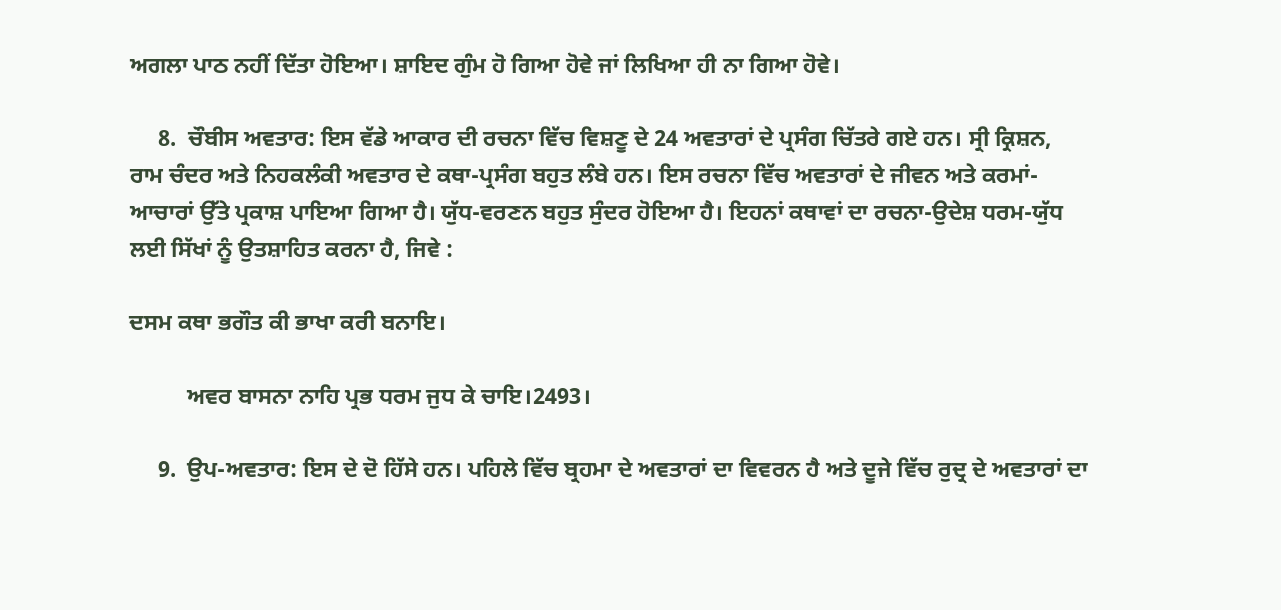ਅਗਲਾ ਪਾਠ ਨਹੀਂ ਦਿੱਤਾ ਹੋਇਆ। ਸ਼ਾਇਦ ਗੁੰਮ ਹੋ ਗਿਆ ਹੋਵੇ ਜਾਂ ਲਿਖਿਆ ਹੀ ਨਾ ਗਿਆ ਹੋਵੇ।

     8.  ਚੌਬੀਸ ਅਵਤਾਰ: ਇਸ ਵੱਡੇ ਆਕਾਰ ਦੀ ਰਚਨਾ ਵਿੱਚ ਵਿਸ਼ਣੂ ਦੇ 24 ਅਵਤਾਰਾਂ ਦੇ ਪ੍ਰਸੰਗ ਚਿੱਤਰੇ ਗਏ ਹਨ। ਸ੍ਰੀ ਕ੍ਰਿਸ਼ਨ, ਰਾਮ ਚੰਦਰ ਅਤੇ ਨਿਹਕਲੰਕੀ ਅਵਤਾਰ ਦੇ ਕਥਾ-ਪ੍ਰਸੰਗ ਬਹੁਤ ਲੰਬੇ ਹਨ। ਇਸ ਰਚਨਾ ਵਿੱਚ ਅਵਤਾਰਾਂ ਦੇ ਜੀਵਨ ਅਤੇ ਕਰਮਾਂ-ਆਚਾਰਾਂ ਉੱਤੇ ਪ੍ਰਕਾਸ਼ ਪਾਇਆ ਗਿਆ ਹੈ। ਯੁੱਧ-ਵਰਣਨ ਬਹੁਤ ਸੁੰਦਰ ਹੋਇਆ ਹੈ। ਇਹਨਾਂ ਕਥਾਵਾਂ ਦਾ ਰਚਨਾ-ਉਦੇਸ਼ ਧਰਮ-ਯੁੱਧ ਲਈ ਸਿੱਖਾਂ ਨੂੰ ਉਤਸ਼ਾਹਿਤ ਕਰਨਾ ਹੈ, ਜਿਵੇ :

ਦਸਮ ਕਥਾ ਭਗੌਤ ਕੀ ਭਾਖਾ ਕਰੀ ਬਨਾਇ।

          ਅਵਰ ਬਾਸਨਾ ਨਾਹਿ ਪ੍ਰਭ ਧਰਮ ਜੁਧ ਕੇ ਚਾਇ।2493।

     9.  ਉਪ-ਅਵਤਾਰ: ਇਸ ਦੇ ਦੋ ਹਿੱਸੇ ਹਨ। ਪਹਿਲੇ ਵਿੱਚ ਬ੍ਰਹਮਾ ਦੇ ਅਵਤਾਰਾਂ ਦਾ ਵਿਵਰਨ ਹੈ ਅਤੇ ਦੂਜੇ ਵਿੱਚ ਰੁਦ੍ਰ ਦੇ ਅਵਤਾਰਾਂ ਦਾ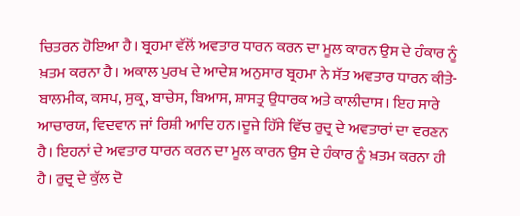ਚਿਤਰਨ ਹੋਇਆ ਹੈ। ਬ੍ਰਹਮਾ ਵੱਲੋਂ ਅਵਤਾਰ ਧਾਰਨ ਕਰਨ ਦਾ ਮੂਲ ਕਾਰਨ ਉਸ ਦੇ ਹੰਕਾਰ ਨੂੰ ਖ਼ਤਮ ਕਰਨਾ ਹੈ। ਅਕਾਲ ਪੁਰਖ ਦੇ ਆਦੇਸ਼ ਅਨੁਸਾਰ ਬ੍ਰਹਮਾ ਨੇ ਸੱਤ ਅਵਤਾਰ ਧਾਰਨ ਕੀਤੇ-ਬਾਲਮੀਕ, ਕਸਪ, ਸੁਕ੍ਰ, ਬਾਚੇਸ, ਬਿਆਸ, ਸ਼ਾਸਤ੍ਰ ਉਧਾਰਕ ਅਤੇ ਕਾਲੀਦਾਸ। ਇਹ ਸਾਰੇ ਆਚਾਰਯ, ਵਿਦਵਾਨ ਜਾਂ ਰਿਸ਼ੀ ਆਦਿ ਹਨ।ਦੂਜੇ ਹਿੱਸੇ ਵਿੱਚ ਰੁਦ੍ਰ ਦੇ ਅਵਤਾਰਾਂ ਦਾ ਵਰਣਨ ਹੈ। ਇਹਨਾਂ ਦੇ ਅਵਤਾਰ ਧਾਰਨ ਕਰਨ ਦਾ ਮੂਲ ਕਾਰਨ ਉਸ ਦੇ ਹੰਕਾਰ ਨੂੰ ਖ਼ਤਮ ਕਰਨਾ ਹੀ ਹੈ। ਰੁਦ੍ਰ ਦੇ ਕੁੱਲ ਦੋ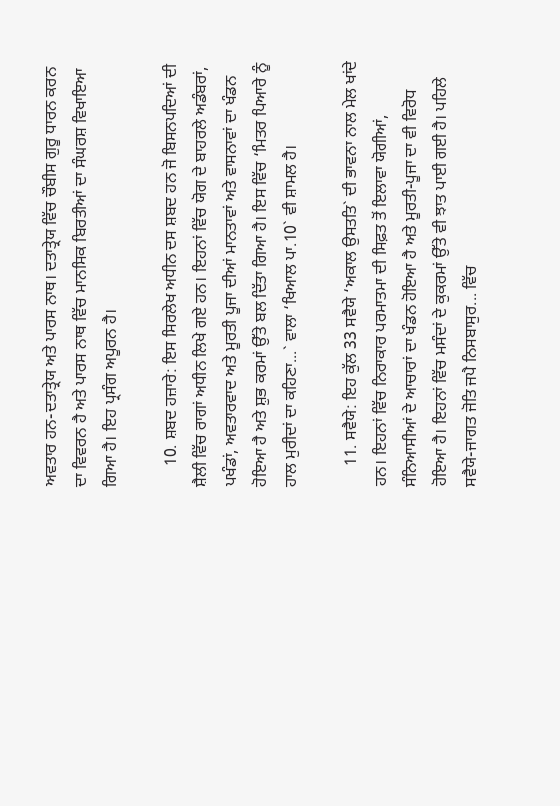ਅਵਤਾਰ ਹਨ-ਦਤਾਤ੍ਰੇਯ ਅਤੇ ਪਾਰਸ ਨਾਥ। ਦਤਾਤ੍ਰੇਯ ਵਿੱਚ ਚੌਬੀਸ ਗੁਰੂ ਧਾਰਨ ਕਰਨ ਦਾ ਵਿਵਰਨ ਹੈ ਅਤੇ ਪਾਰਸ ਨਾਥ ਵਿੱਚ ਮਾਨਸਿਕ ਬਿਰਤੀਆਂ ਦਾ ਸੰਘਰਸ਼ ਵਿਖਾਇਆ ਗਿਆ ਹੈ। ਇਹ ਪ੍ਰਸੰਗ ਅਪੂਰਨ ਹੈ।

     10. ਸ਼ਬਦ ਹਜ਼ਾਰੇ: ਇਸ ਸਿਰਲੇਖ ਅਧੀਨ ਦਸ ਸ਼ਬਦ ਹਨ ਜੋ ਬਿਸਨਪਦਿਆਂ ਦੀ ਸ਼ੈਲੀ ਵਿੱਚ ਰਾਗਾਂ ਅਧੀਨ ਲਿਖੇ ਗਏ ਹਨ। ਇਹਨਾਂ ਵਿੱਚ ਯੋਗ ਦੇ ਬਾਹਰਲੇ ਅਡੰਬਰਾਂ, ਪਖੰਡਾਂ, ਅਵਤਾਰਵਾਦ ਅਤੇ ਮੂਰਤੀ ਪੂਜਾ ਦੀਆਂ ਮਾਨਤਾਵਾਂ ਅਤੇ ਵਾਸਨਾਵਾਂ ਦਾ ਖੰਡਨ ਹੋਇਆ ਹੈ ਅਤੇ ਸ਼ੁਭ ਕਰਮਾਂ ਉੱਤੇ ਬਲ ਦਿੱਤਾ ਗਿਆ ਹੈ। ਇਸ ਵਿੱਚ ‘ਮਿਤਰ ਪਿਆਰੇ ਨੂੰ ਹਾਲ ਮੁਰੀਦਾਂ ਦਾ ਕਹਿਣਾ...` ਵਾਲਾ ‘ਖਿਆਲ ਪਾ.10` ਵੀ ਸ਼ਾਮਲ ਹੈ।

     11. ਸਵੈਯੇ: ਇਹ ਕੁੱਲ 33 ਸਵੈਯੇ ‘ਅਕਾਲ ਉਸਤਤਿ` ਦੀ ਭਾਵਨਾ ਨਾਲ ਮੇਲ ਖਾਂਦੇ ਹਨ। ਇਹਨਾਂ ਵਿੱਚ ਨਿਰਾਕਾਰ ਪਰਮਾਤਮਾ ਦੀ ਸਿਫ਼ਤ ਤੋਂ ਇਲਾਵਾ ਯੋਗੀਆਂ, ਸੰਨਿਆਸੀਆਂ ਦੇ ਆਚਾਰਾਂ ਦਾ ਖੰਡਨ ਹੋਇਆ ਹੈ ਅਤੇ ਮੂਰਤੀ-ਪੂਜਾ ਦਾ ਵੀ ਵਿਰੋਧ ਹੋਇਆ ਹੈ। ਇਹਨਾਂ ਵਿੱਚ ਮਸੰਦਾਂ ਦੇ ਕੁਕਰਮਾਂ ਉੱਤੇ ਵੀ ਝਾਤ ਪਾਈ ਗਈ ਹੈ। ਪਹਿਲੇ ਸਵੈਯੇ-ਜਾਗਤ ਜੋਤਿ ਜਪੈ ਨਿਸਬਾਸੁਰ... ਵਿੱਚ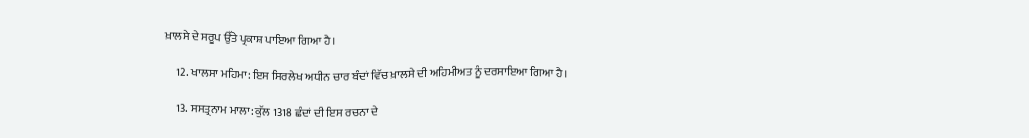ਖ਼ਾਲਸੇ ਦੇ ਸਰੂਪ ਉੱਤੇ ਪ੍ਰਕਾਸ਼ ਪਾਇਆ ਗਿਆ ਹੈ।

     12. ਖਾਲਸਾ ਮਹਿਮਾ: ਇਸ ਸਿਰਲੇਖ ਅਧੀਨ ਚਾਰ ਬੰਦਾਂ ਵਿੱਚ ਖ਼ਾਲਸੇ ਦੀ ਅਹਿਮੀਅਤ ਨੂੰ ਦਰਸਾਇਆ ਗਿਆ ਹੈ।

     13. ਸਸਤ੍ਰਨਾਮ ਮਾਲਾ: ਕੁੱਲ 1318 ਛੰਦਾਂ ਦੀ ਇਸ ਰਚਨਾ ਦੇ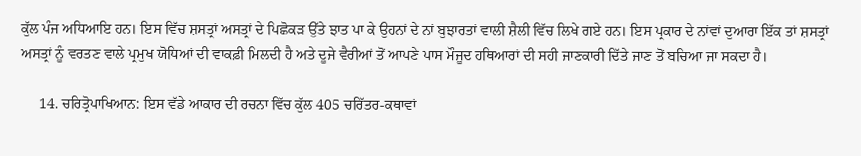ਕੁੱਲ ਪੰਜ ਅਧਿਆਇ ਹਨ। ਇਸ ਵਿੱਚ ਸ਼ਸਤ੍ਰਾਂ ਅਸਤ੍ਰਾਂ ਦੇ ਪਿਛੋਕੜ ਉੱਤੇ ਝਾਤ ਪਾ ਕੇ ਉਹਨਾਂ ਦੇ ਨਾਂ ਬੁਝਾਰਤਾਂ ਵਾਲੀ ਸ਼ੈਲੀ ਵਿੱਚ ਲਿਖੇ ਗਏ ਹਨ। ਇਸ ਪ੍ਰਕਾਰ ਦੇ ਨਾਂਵਾਂ ਦੁਆਰਾ ਇੱਕ ਤਾਂ ਸ਼ਸਤ੍ਰਾਂ ਅਸਤ੍ਰਾਂ ਨੂੰ ਵਰਤਣ ਵਾਲੇ ਪ੍ਰਮੁਖ ਯੋਧਿਆਂ ਦੀ ਵਾਕਫ਼ੀ ਮਿਲਦੀ ਹੈ ਅਤੇ ਦੂਜੇ ਵੈਰੀਆਂ ਤੋਂ ਆਪਣੇ ਪਾਸ ਮੌਜੂਦ ਹਥਿਆਰਾਂ ਦੀ ਸਹੀ ਜਾਣਕਾਰੀ ਦਿੱਤੇ ਜਾਣ ਤੋਂ ਬਚਿਆ ਜਾ ਸਕਦਾ ਹੈ।

     14. ਚਰਿਤ੍ਰੋਪਾਖਿਆਨ: ਇਸ ਵੱਡੇ ਆਕਾਰ ਦੀ ਰਚਨਾ ਵਿੱਚ ਕੁੱਲ 405 ਚਰਿੱਤਰ-ਕਥਾਵਾਂ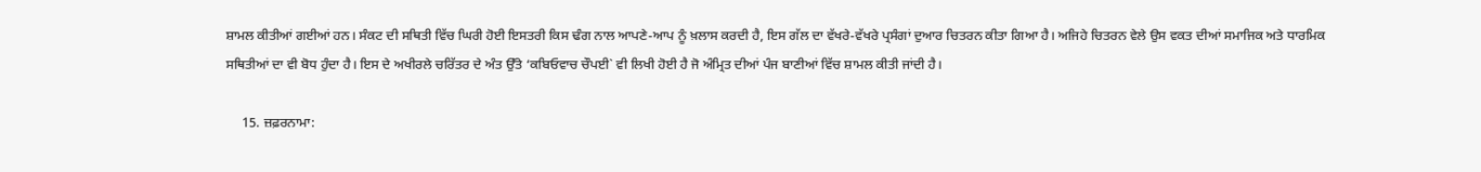ਸ਼ਾਮਲ ਕੀਤੀਆਂ ਗਈਆਂ ਹਨ। ਸੰਕਟ ਦੀ ਸਥਿਤੀ ਵਿੱਚ ਘਿਰੀ ਹੋਈ ਇਸਤਰੀ ਕਿਸ ਢੰਗ ਨਾਲ ਆਪਣੇ-ਆਪ ਨੂੰ ਖ਼ਲਾਸ ਕਰਦੀ ਹੈ, ਇਸ ਗੱਲ ਦਾ ਵੱਖਰੇ-ਵੱਖਰੇ ਪ੍ਰਸੰਗਾਂ ਦੁਆਰ ਚਿਤਰਨ ਕੀਤਾ ਗਿਆ ਹੈ। ਅਜਿਹੇ ਚਿਤਰਨ ਵੇਲੇ ਉਸ ਵਕਤ ਦੀਆਂ ਸਮਾਜਿਕ ਅਤੇ ਧਾਰਮਿਕ ਸਥਿਤੀਆਂ ਦਾ ਵੀ ਬੋਧ ਹੁੰਦਾ ਹੈ। ਇਸ ਦੇ ਅਖੀਰਲੇ ਚਰਿੱਤਰ ਦੇ ਅੰਤ ਉੱਤੇ ‘ਕਬਿਓਵਾਚ ਚੌਪਈ` ਵੀ ਲਿਖੀ ਹੋਈ ਹੈ ਜੋ ਅੰਮ੍ਰਿਤ ਦੀਆਂ ਪੰਜ ਬਾਣੀਆਂ ਵਿੱਚ ਸ਼ਾਮਲ ਕੀਤੀ ਜਾਂਦੀ ਹੈ।

     15. ਜ਼ਫ਼ਰਨਾਮਾ: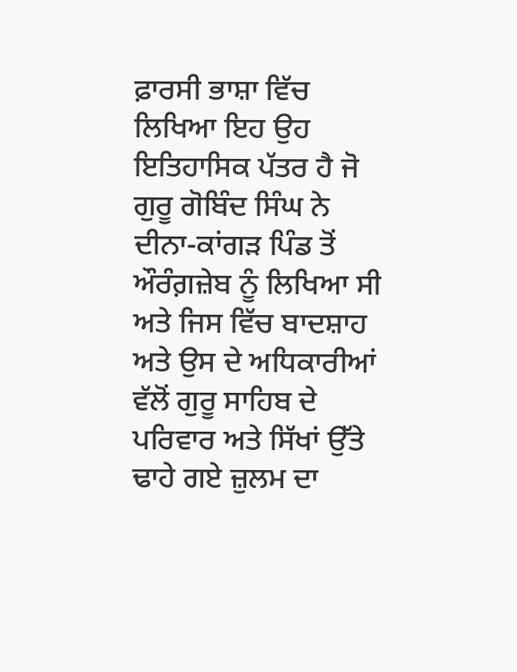ਫ਼ਾਰਸੀ ਭਾਸ਼ਾ ਵਿੱਚ ਲਿਖਿਆ ਇਹ ਉਹ ਇਤਿਹਾਸਿਕ ਪੱਤਰ ਹੈ ਜੋ ਗੁਰੂ ਗੋਬਿੰਦ ਸਿੰਘ ਨੇ ਦੀਨਾ-ਕਾਂਗੜ ਪਿੰਡ ਤੋਂ ਔਰੰਗ਼ਜ਼ੇਬ ਨੂੰ ਲਿਖਿਆ ਸੀ ਅਤੇ ਜਿਸ ਵਿੱਚ ਬਾਦਸ਼ਾਹ ਅਤੇ ਉਸ ਦੇ ਅਧਿਕਾਰੀਆਂ ਵੱਲੋਂ ਗੁਰੂ ਸਾਹਿਬ ਦੇ ਪਰਿਵਾਰ ਅਤੇ ਸਿੱਖਾਂ ਉੱਤੇ ਢਾਹੇ ਗਏ ਜ਼ੁਲਮ ਦਾ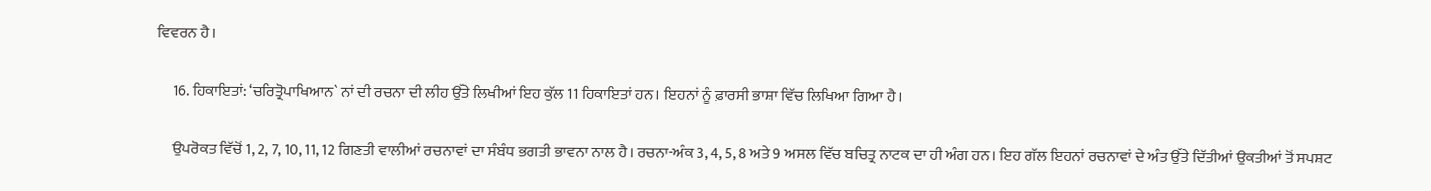ਵਿਵਰਨ ਹੈ।

     16. ਹਿਕਾਇਤਾਂ: ‘ਚਰਿਤ੍ਰੋਪਾਖਿਆਨ` ਨਾਂ ਦੀ ਰਚਨਾ ਦੀ ਲੀਹ ਉੱਤੇ ਲਿਖੀਆਂ ਇਹ ਕੁੱਲ 11 ਹਿਕਾਇਤਾਂ ਹਨ। ਇਹਨਾਂ ਨੂੰ ਫ਼ਾਰਸੀ ਭਾਸ਼ਾ ਵਿੱਚ ਲਿਖਿਆ ਗਿਆ ਹੈ।

     ਉਪਰੋਕਤ ਵਿੱਚੋਂ 1, 2, 7, 10, 11, 12 ਗਿਣਤੀ ਵਾਲੀਆਂ ਰਚਨਾਵਾਂ ਦਾ ਸੰਬੰਧ ਭਗਤੀ ਭਾਵਨਾ ਨਾਲ ਹੈ। ਰਚਨਾ-ਅੰਕ 3, 4, 5, 8 ਅਤੇ 9 ਅਸਲ ਵਿੱਚ ਬਚਿਤ੍ਰ ਨਾਟਕ ਦਾ ਹੀ ਅੰਗ ਹਨ। ਇਹ ਗੱਲ ਇਹਨਾਂ ਰਚਨਾਵਾਂ ਦੇ ਅੰਤ ਉੱਤੇ ਦਿੱਤੀਆਂ ਉਕਤੀਆਂ ਤੋਂ ਸਪਸ਼ਟ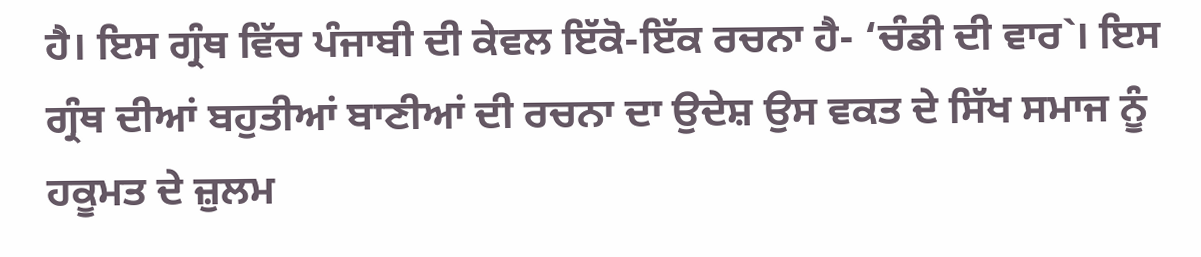ਹੈ। ਇਸ ਗ੍ਰੰਥ ਵਿੱਚ ਪੰਜਾਬੀ ਦੀ ਕੇਵਲ ਇੱਕੋ-ਇੱਕ ਰਚਨਾ ਹੈ- ‘ਚੰਡੀ ਦੀ ਵਾਰ`। ਇਸ ਗ੍ਰੰਥ ਦੀਆਂ ਬਹੁਤੀਆਂ ਬਾਣੀਆਂ ਦੀ ਰਚਨਾ ਦਾ ਉਦੇਸ਼ ਉਸ ਵਕਤ ਦੇ ਸਿੱਖ ਸਮਾਜ ਨੂੰ ਹਕੂਮਤ ਦੇ ਜ਼ੁਲਮ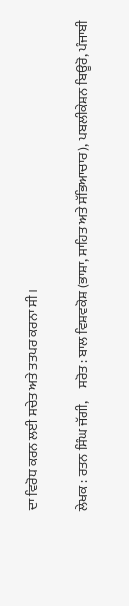ਦਾ ਵਿਰੋਧ ਕਰਨ ਲਈ ਸਚੇਤ ਅਤੇ ਤਤਪਰ ਕਰਨਾ ਸੀ।

ਲੇਖਕ : ਰਤਨ ਸਿੰਘ ਜੱਗੀ,     ਸਰੋਤ : ਬਾਲ ਵਿਸ਼ਵਕੋਸ਼ (ਭਾਸ਼ਾ, ਸਾਹਿਤ ਅਤੇ ਸੱਭਿਆਚਾਰ), ਪਬਲੀਕੇਸ਼ਨ ਬਿਊਰੋ, ਪੰਜਾਬੀ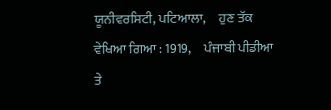ਯੂਨੀਵਰਸਿਟੀ, ਪਟਿਆਲਾ,     ਹੁਣ ਤੱਕ ਵੇਖਿਆ ਗਿਆ : 1919,     ਪੰਜਾਬੀ ਪੀਡੀਆ ਤੇ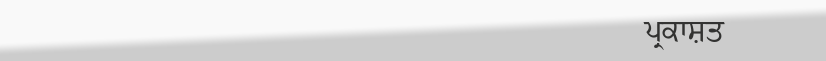ਪ੍ਰਕਾਸ਼ਤ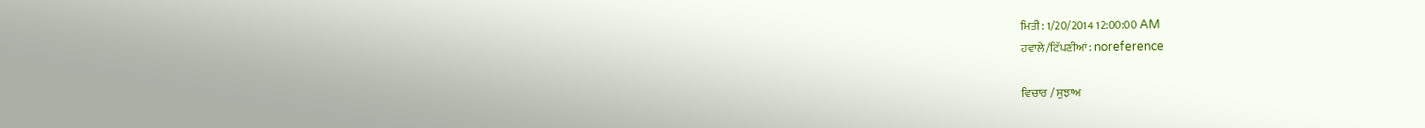ਮਿਤੀ : 1/20/2014 12:00:00 AM
ਹਵਾਲੇ/ਟਿੱਪਣੀਆਂ: noreference

ਵਿਚਾਰ / ਸੁਝਾਅ